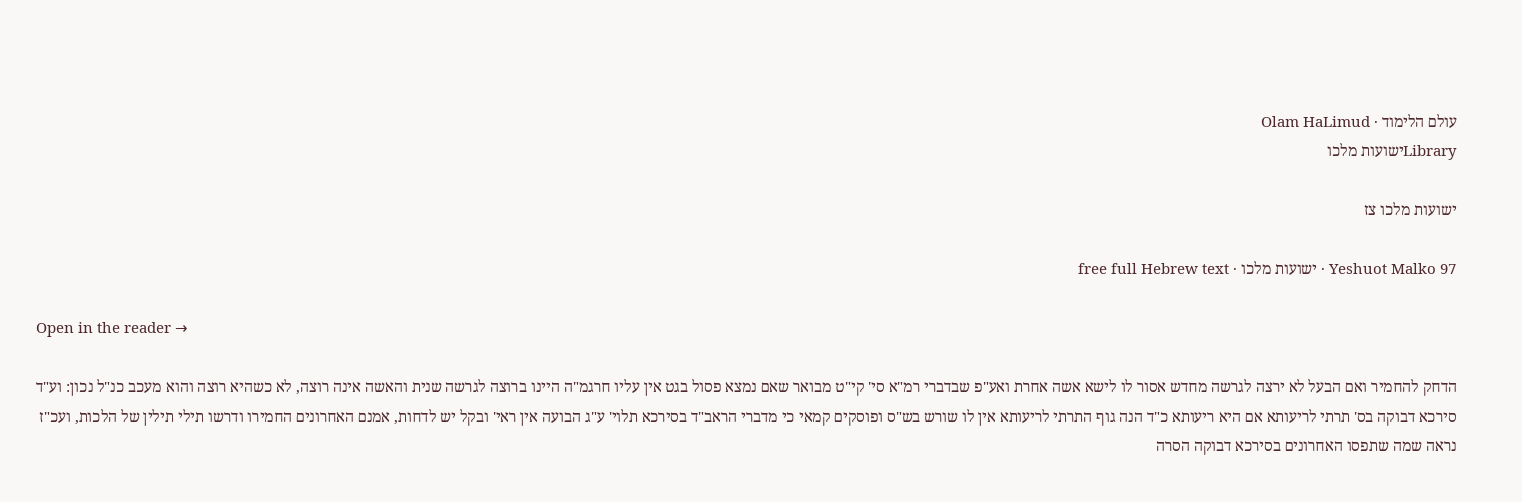עולם הלימוד · Olam HaLimud
Libraryישועות מלכו

ישועות מלכו צז

Yeshuot Malko 97 · ישועות מלכו · free full Hebrew text

Open in the reader →

הדחק להחמיר ואם הבעל לא ירצה לגרשה מחדש אסור לו לישא אשה אחרת ואע"פ שבדברי רמ"א סי' קי"ט מבואר שאם נמצא פסול בגט אין עליו חרגמ"ה היינו ברוצה לגרשה שנית והאשה אינה רוצה, לא כשהיא רוצה והוא מעכב כנ"ל נכון: וע"ד סירכא דבוקה בס' תרתי לריעותא אם היא ריעותא כ"ד הנה גוף התרתי לריעותא אין לו שורש בש"ס ופוסקים קמאי כי מדברי הראב"ד בסירכא תלוי' ע"ג הבועה אין ראי' ובקל יש לדחות, אמנם האחרונים החמירו ודרשו תילי תילין של הלכות, ועכ"ז נראה שמה שתפסו האחרונים בסירכא דבוקה הסרה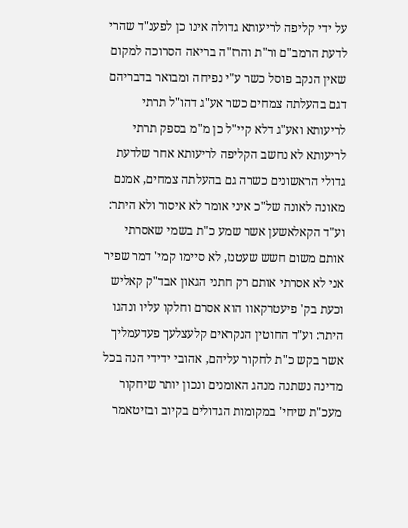על ידי קליפה לריעותא גדולה אינו כן לפענ"ד שהרי לדעת הרמב"ם ור"ת והרז"ה בריאה הסרוכה למקום שאין הנקב פוסל כשר ע"י נפיחה ומבואר בדבריהם דגם בהעלתה צמחים כשר אע"ג דהו"ל תרתי לריעותא ואע"ג דלא קיי"ל כן מ"מ בספק תרתי לריעותא לא נחשב הקליפה לריעותא אחר שלדעת גדולי הראשונים כשרה גם בהעלתה צמחים, אמנם מאונה לאונה של"כ איני אומר לא איסור ולא היתר: וע"ד הקאלאשען אשר שמע כ"ת בשמי שאסרתי אותם משום חשש שעטנז, לא סיימו קמי' דמר שפיר אני לא אסרתי אותם רק חתני הגאון אבד"ק קאליש וכעת בק' פיעטרקאוו הוא אסרם וחלקו עליו ונהגו היתר: וע"ד החוטין הנקראים קלעצלעך פעדעמליך אשר בקש כ"ת לחקור עליהם, אהובי ידידי הנה בכל מדינה נשתנה מנהג האומנים ונכון יותר שיחקור מעכ"ת שיחי' במקומות הגדולים בקיוב ובזיטאמר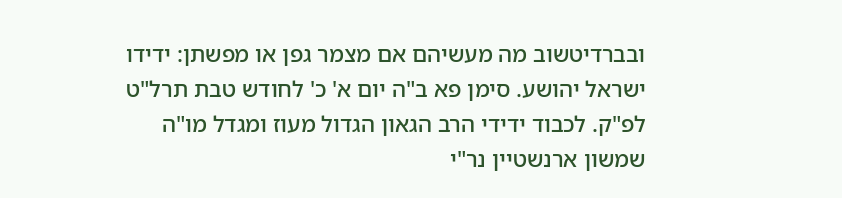ובברדיטשוב מה מעשיהם אם מצמר גפן או מפשתן: ידידו ישראל יהושע. סימן פא ב"ה יום א' כ' לחודש טבת תרל"ט לפ"ק. לכבוד ידידי הרב הגאון הגדול מעוז ומגדל מו"ה שמשון ארנשטיין נר"י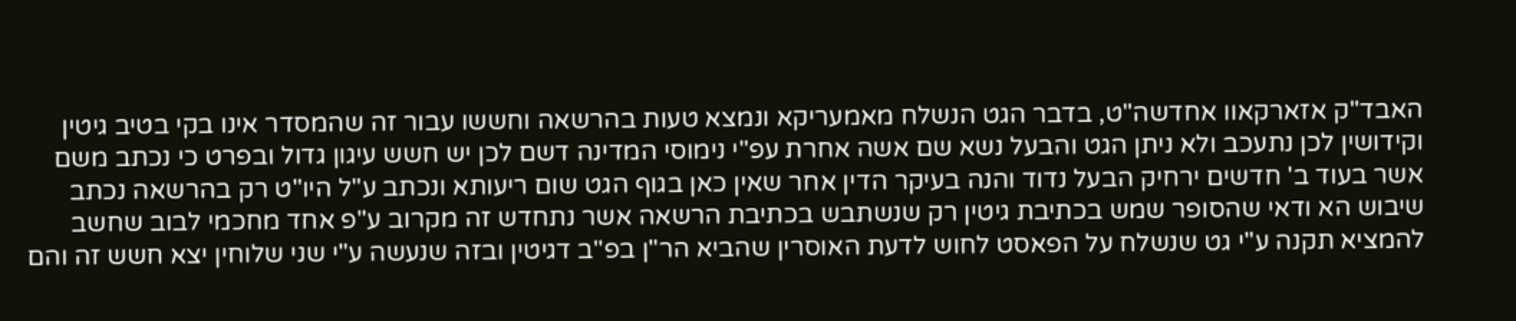האבד"ק אזארקאוו אחדשה"ט, בדבר הגט הנשלח מאמעריקא ונמצא טעות בהרשאה וחששו עבור זה שהמסדר אינו בקי בטיב גיטין וקידושין לכן נתעכב ולא ניתן הגט והבעל נשא שם אשה אחרת עפ"י נימוסי המדינה דשם לכן יש חשש עיגון גדול ובפרט כי נכתב משם אשר בעוד ב' חדשים ירחיק הבעל נדוד והנה בעיקר הדין אחר שאין כאן בגוף הגט שום ריעותא ונכתב ע"ל היו"ט רק בהרשאה נכתב שיבוש הא ודאי שהסופר שמש בכתיבת גיטין רק שנשתבש בכתיבת הרשאה אשר נתחדש זה מקרוב ע"פ אחד מחכמי לבוב שחשב להמציא תקנה ע"י גט שנשלח על הפאסט לחוש לדעת האוסרין שהביא הר"ן בפ"ב דגיטין ובזה שנעשה ע"י שני שלוחין יצא חשש זה והם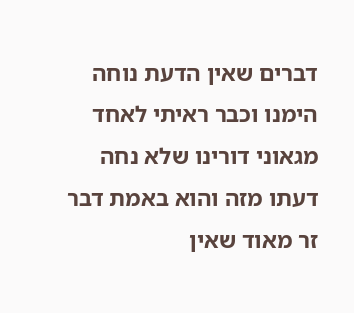דברים שאין הדעת נוחה הימנו וכבר ראיתי לאחד מגאוני דורינו שלא נחה דעתו מזה והוא באמת דבר זר מאוד שאין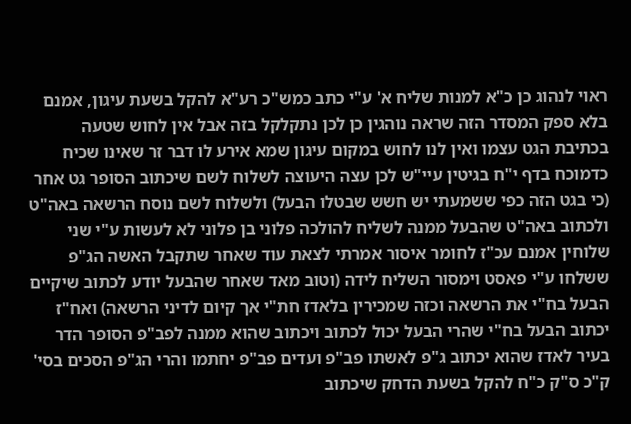ראוי לנהוג כן כ"א למנות שליח א' ע"י כתב כמש"כ רע"א להקל בשעת עיגון, אמנם בלא ספק המסדר הזה שראה נוהגין כן לכן נתקלקל בזה אבל אין לחוש שטעה בכתיבת הגט עצמו ואין לנו לחוש במקום עיגון שמא אירע לו דבר זר שאינו שכיח כדמוכח בדף י"ח בגיטין עיי"ש לכן עצה היעוצה לשלוח לשם שיכתוב הסופר גט אחר (כי בגט הזה כפי ששמעתי יש חשש שבטלו הבעל) ולשלוח לשם נוסח הרשאה באה"ט ולכתוב באה"ט שהבעל ממנה לשליח להולכה פלוני בן פלוני לא לעשות ע"י שני שלוחין אמנם עכ"ז לחומר איסור אמרתי לצאת עוד שאחר שתקבל האשה הג"פ ששלחו ע"י פאסט וימסור השליח לידה (וטוב מאד שאחר שהבעל יודע לכתוב שיקיים הבעל בח"י את הרשאה וכזה שמכירין בלאדז חת"י אך קיום לדיני הרשאה) ואח"ז יכתוב הבעל בח"י שהרי הבעל יכול לכתוב ויכתוב שהוא ממנה לפב"פ הסופר הדר בעיר לאדז שהוא יכתוב ג"פ לאשתו פב"פ ועדים פב"פ יחתמו והרי הג"פ הסכים בסי' ק"כ ס"ק כ"ח להקל בשעת הדחק שיכתוב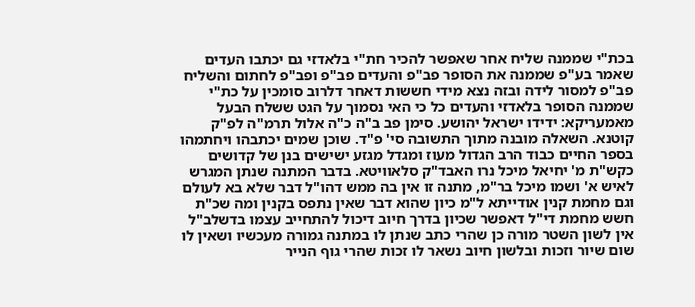בכת"י שממנה שליח אחר שאפשר להכיר חת"י בלאדזי גם יכתבו העדים שאמר בע"פ שממנה את הסופר פב"פ והעדים פב"פ ופב"פ לחתום והשליח פב"פ למסור לידה ובזה נצא מידי חששות דאחר דלרוב סומכין על כת"י שממנה הסופר בלאדזי והעדים כל כי האי נסמוך על הגט ששלח הבעל מאמעריקא: ידידו ישראל יהושע. סימן פב ב"ה כ"ה אלול תרמ"ה לפ"ק קוטנא. השאלה מובנה מתוך התשובה סי' פ"ד. שוכן שמים יכתבהו ויחתמהו בספר החיים כבוד הרב הגדול מעוז ומגדל מגזע ישישים בנן של קדושים כקש"ת מ' יחיאל מיכל נרו האבד"ק סלאוויטא. בדבר המתנה שנתן המגרש לאיש א' ושמו מיכל בר"מ, מתנה זו אין בה ממש דהו"ל דבר שלא בא לעולם וגם מחמת קנין אודייתא ל"מ כיון שהוא דבר שאין נתפס בקנין ומה שכ"ת חשש מחמת די"ל דאפשר שכיון בדרך חיוב דיכול להתחייב עצמו בדשלב"ל אין לשון השטר מורה כן שהרי כתב שנתן לו במתנה גמורה מעכשיו ושאין לו שום שיור וזכות ובלשון חיוב נשאר לו זכות שהרי גוף הנייר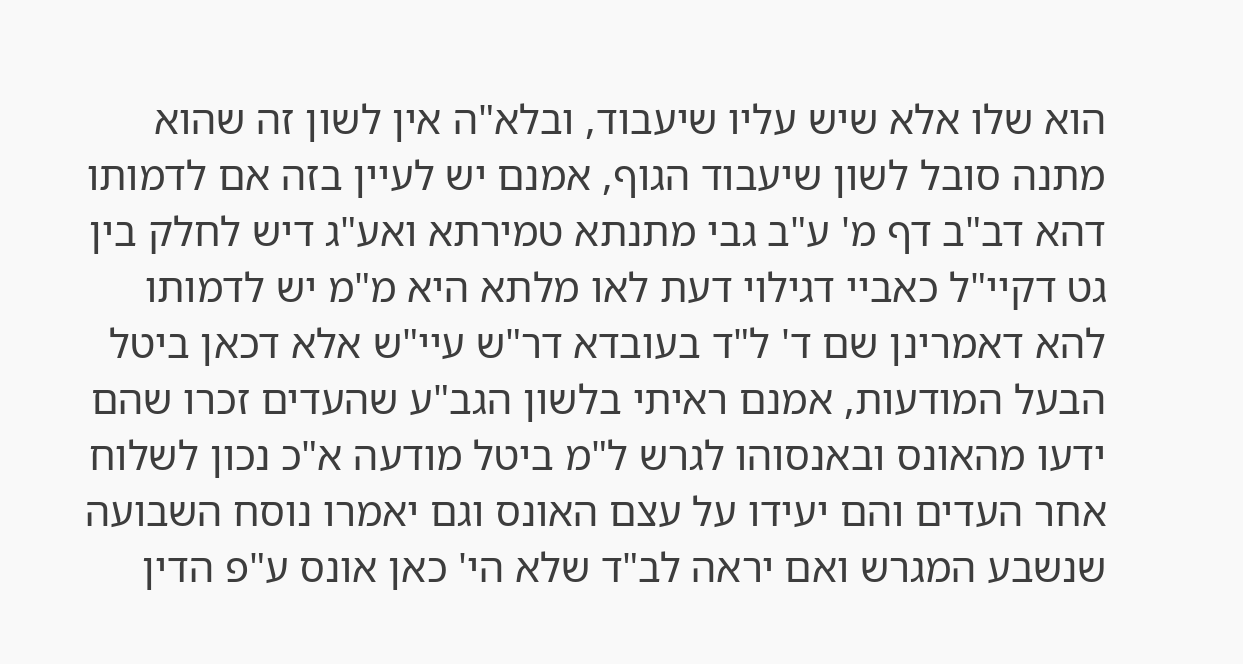הוא שלו אלא שיש עליו שיעבוד, ובלא"ה אין לשון זה שהוא מתנה סובל לשון שיעבוד הגוף, אמנם יש לעיין בזה אם לדמותו דהא דב"ב דף מ' ע"ב גבי מתנתא טמירתא ואע"ג דיש לחלק בין גט דקיי"ל כאביי דגילוי דעת לאו מלתא היא מ"מ יש לדמותו להא דאמרינן שם ד' ל"ד בעובדא דר"ש עיי"ש אלא דכאן ביטל הבעל המודעות, אמנם ראיתי בלשון הגב"ע שהעדים זכרו שהם ידעו מהאונס ובאנסוהו לגרש ל"מ ביטל מודעה א"כ נכון לשלוח אחר העדים והם יעידו על עצם האונס וגם יאמרו נוסח השבועה שנשבע המגרש ואם יראה לב"ד שלא הי' כאן אונס ע"פ הדין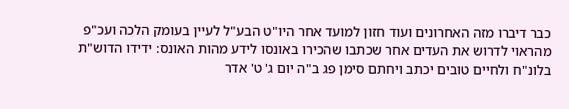כבר דיברו מזה האחרונים ועוד חזון למועד אחר היו"ט הבע"ל לעיין בעומק הלכה ועכ"פ מהראוי לדרוש את העדים אחר שכתבו שהכירו באונסו לידע מהות האונס: ידידו הדוש"ת בלונ"ח ולחיים טובים יכתב ויחתם סימן פג ב"ה יום ג' ט' אדר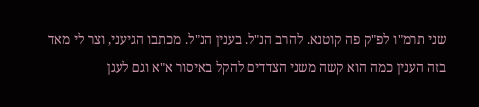שני תרמ"ו לפ"ק פה קוטנא. להרב הנ"ל. בענין הנ"ל. מכתבו הגיעני, וצר לי מאד בזה הענין כמה הוא קשה משני הצדדים להקל באיסור א"א וגם לעגן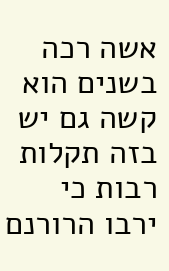אשה רכה בשנים הוא קשה גם יש בזה תקלות רבות כי ירבו הרורנם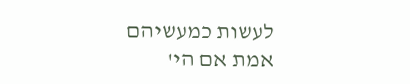לעשות כמעשיהם אמת אם הי'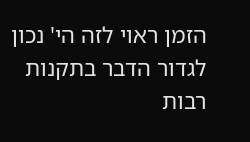הזמן ראוי לזה הי' נכון לגדור הדבר בתקנות רבות